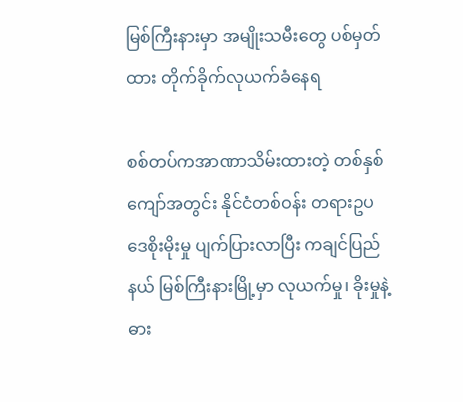မြစ်ကြီးနားမှာ အမျိုးသမီးတွေ ပစ်မှတ်ထား တိုက်ခိုက်လုယက်ခံနေရ

စစ်တပ်ကအာဏာသိမ်းထားတဲ့ တစ်နှစ်ကျော်အတွင်း နိုင်ငံတစ်ဝန်း တရားဥပဒေစိုးမိုးမှု ပျက်ပြားလာပြီး ကချင်ပြည်နယ် မြစ်ကြီးနားမြို့မှာ လုယက်မှု၊ ခိုးမှုနဲ့ ဓား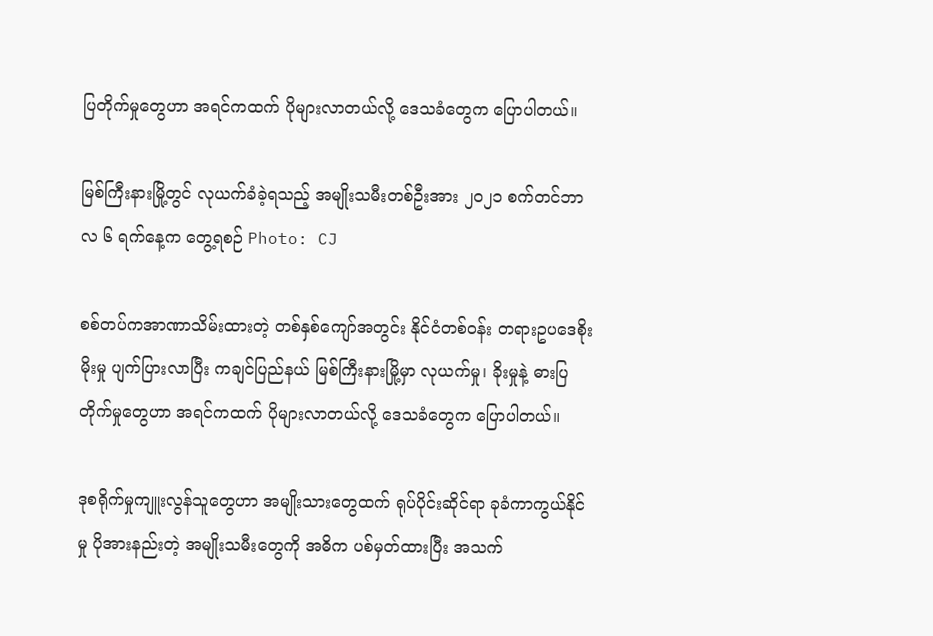ပြတိုက်မှုတွေဟာ အရင်ကထက် ပိုများလာတယ်လို့ ဒေသခံတွေက ပြောပါတယ်။

မြစ်ကြီးနားမြို့တွင် လုယက်ခံခဲ့ရသည့် အမျိုးသမီးတစ်ဦးအား ၂၀၂၁ စက်တင်ဘာလ ၆ ရက်နေ့က တွေ့ရစဉ် Photo: CJ

စစ်တပ်ကအာဏာသိမ်းထားတဲ့ တစ်နှစ်ကျော်အတွင်း နိုင်ငံတစ်ဝန်း တရားဥပဒေစိုးမိုးမှု ပျက်ပြားလာပြီး ကချင်ပြည်နယ် မြစ်ကြီးနားမြို့မှာ လုယက်မှု၊ ခိုးမှုနဲ့ ဓားပြတိုက်မှုတွေဟာ အရင်ကထက် ပိုများလာတယ်လို့ ဒေသခံတွေက ပြောပါတယ်။

ဒုစရိုက်မှုကျူးလွန်သူတွေဟာ အမျိုးသားတွေထက် ရုပ်ပိုင်းဆိုင်ရာ ခုခံကာကွယ်နိုင်မှု ပိုအားနည်းတဲ့ အမျိုးသမီးတွေကို အဓိက ပစ်မှတ်ထားပြီး အသက်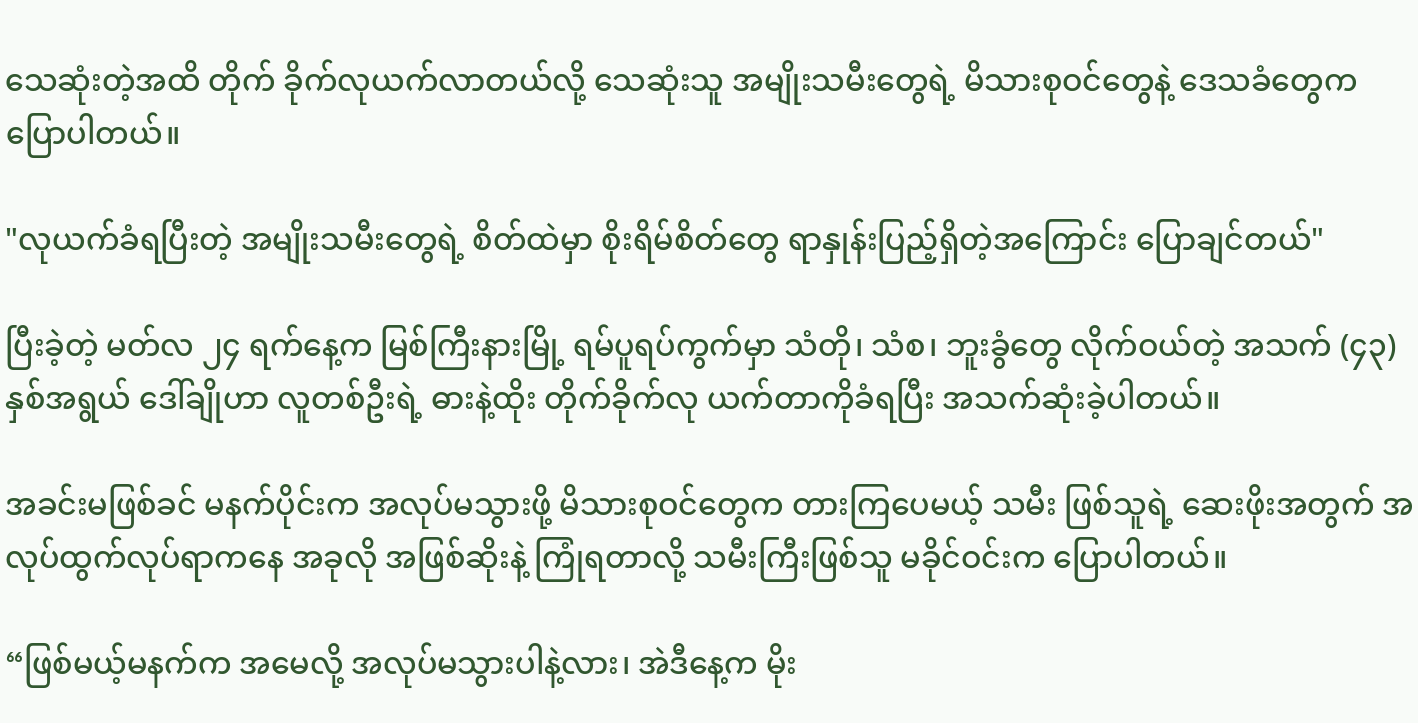သေဆုံးတဲ့အထိ တိုက် ခိုက်လုယက်လာတယ်လို့ သေဆုံးသူ အမျိုးသမီးတွေရဲ့ မိသားစုဝင်တွေနဲ့ ဒေသခံတွေက ပြောပါတယ်။

"လုယက်ခံရပြီးတဲ့ အမျိုးသမီးတွေရဲ့ စိတ်ထဲမှာ စိုးရိမ်စိတ်တွေ ရာနှုန်းပြည့်ရှိတဲ့အကြောင်း ပြောချင်တယ်"

ပြီးခဲ့တဲ့ မတ်လ ၂၄ ရက်နေ့က မြစ်ကြီးနားမြို့ ရမ်ပူရပ်ကွက်မှာ သံတို၊ သံစ၊ ဘူးခွံတွေ လိုက်ဝယ်တဲ့ အသက် (၄၃) နှစ်အရွယ် ဒေါ်ချိုဟာ လူတစ်ဦးရဲ့ ဓားနဲ့ထိုး တိုက်ခိုက်လု ယက်တာကိုခံရပြီး အသက်ဆုံးခဲ့ပါတယ်။

အခင်းမဖြစ်ခင် မနက်ပိုင်းက အလုပ်မသွားဖို့ မိသားစုဝင်တွေက တားကြပေမယ့် သမီး ဖြစ်သူရဲ့ ဆေးဖိုးအတွက် အလုပ်ထွက်လုပ်ရာကနေ အခုလို အဖြစ်ဆိုးနဲ့ ကြုံရတာလို့ သမီးကြီးဖြစ်သူ မခိုင်ဝင်းက ပြောပါတယ်။

“ဖြစ်မယ့်မနက်က အမေလို့ အလုပ်မသွားပါနဲ့လား၊ အဲဒီနေ့က မိုး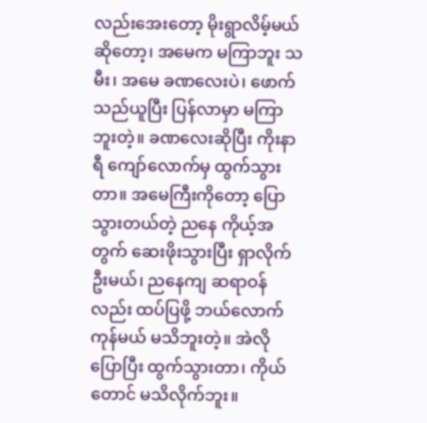လည်းအေးတော့ မိုးရွာလိမ့်မယ်ဆိုတော့၊ အမေက မကြာဘူး သမီး၊ အမေ ခဏလေးပဲ၊ ဖောက်သည်ယူပြီး ပြန်လာမှာ မကြာဘူးတဲ့။ ခဏလေးဆိုပြီး ကိုးနာရီ ကျော်လောက်မှ ထွက်သွားတာ။ အမေကြီးကိုတော့ ပြောသွားတယ်တဲ့ ညနေ ကိုယ့်အတွက် ဆေးဖိုးသွားပြီး ရှာလိုက် ဦးမယ်၊ ညနေကျ ဆရာဝန်လည်း ထပ်ပြဖို့ ဘယ်လောက်ကုန်မယ် မသိဘူးတဲ့။ အဲလို ပြောပြီး ထွက်သွားတာ၊ ကိုယ်တောင် မသိလိုက်ဘူး။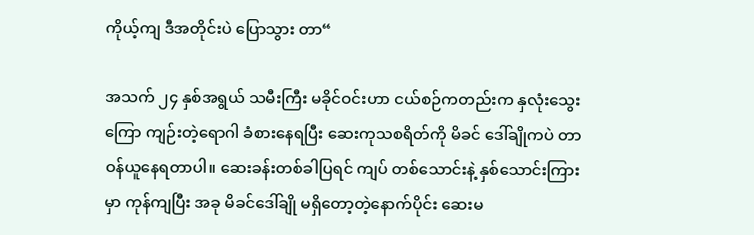ကိုယ့်ကျ ဒီအတိုင်းပဲ ပြောသွား တာ“

အသက် ၂၄ နှစ်အရွယ် သမီးကြီး မခိုင်ဝင်းဟာ ငယ်စဉ်ကတည်းက နှလုံးသွေးကြော ကျဉ်းတဲ့ရောဂါ ခံစားနေရပြီး ဆေးကုသစရိတ်ကို မိခင် ဒေါ်ချိုကပဲ တာဝန်ယူနေရတာပါ။ ဆေးခန်းတစ်ခါပြရင် ကျပ် တစ်သောင်းနဲ့ နှစ်သောင်းကြားမှာ ကုန်ကျပြီး အခု မိခင်ဒေါ်ချို မရှိတော့တဲ့နောက်ပိုင်း ဆေးမ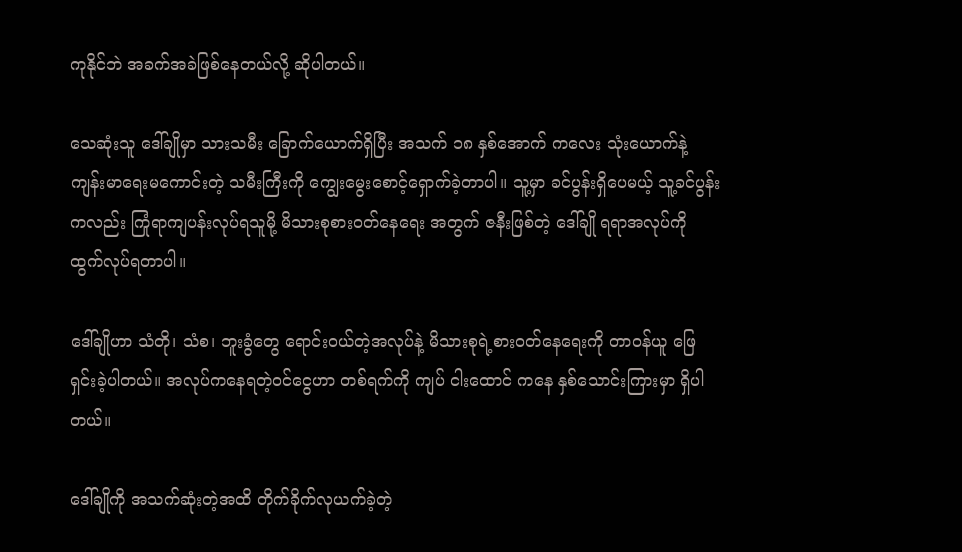ကုနိုင်ဘဲ အခက်အခဲဖြစ်နေတယ်လို့ ဆိုပါတယ်။

သေဆုံးသူ ဒေါ်ချိုမှာ သားသမီး ခြောက်ယောက်ရှိပြီး အသက် ၁၈ နှစ်အောက် ကလေး သုံးယောက်နဲ့ ကျန်းမာရေးမကောင်းတဲ့ သမီးကြီးကို ကျွေးမွေးစောင့်ရှောက်ခဲ့တာပါ။ သူ့မှာ ခင်ပွန်းရှိပေမယ့် သူ့ခင်ပွန်းကလည်း ကြုံရာကျပန်းလုပ်ရသူမို့ မိသားစုစားဝတ်နေရေး အတွက် ဇနီးဖြစ်တဲ့ ဒေါ်ချို ရရာအလုပ်ကို ထွက်လုပ်ရတာပါ။

ဒေါ်ချိုဟာ သံတို၊ သံစ၊ ဘူးခွံတွေ ရောင်းဝယ်တဲ့အလုပ်နဲ့ မိသားစုရဲ့စားဝတ်နေရေးကို တာဝန်ယူ ဖြေရှင်းခဲ့ပါတယ်။ အလုပ်ကနေရတဲ့ဝင်ငွေဟာ တစ်ရက်ကို ကျပ် ငါးထောင် ကနေ နှစ်သောင်းကြားမှာ ရှိပါတယ်။

ဒေါ်ချိုကို အသက်ဆုံးတဲ့အထိ တိုက်ခိုက်လုယက်ခဲ့တဲ့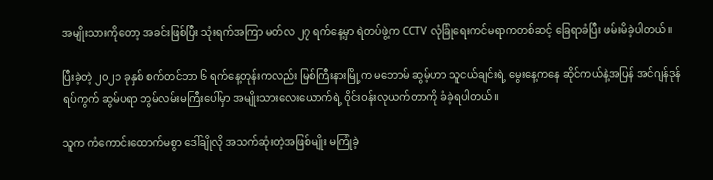အမျိုးသားကိုတော့ အခင်းဖြစ်ပြီး သုံးရက်အကြာ မတ်လ ၂၇ ရက်နေ့မှာ ရဲတပ်ဖွဲ့က CCTV လုံခြုံရေးကင်မရာကတစ်ဆင့် ခြေရာခံပြီး ဖမ်းမိခဲ့ပါတယ်။

ပြီးခဲ့တဲ့ ၂၀၂၁ ခုနှစ် စက်တင်ဘာ ၆ ရက်နေ့တုန်းကလည်း မြစ်ကြီးနားမြို့က မဘောမ် ဆွမ့်ဟာ သူငယ်ချင်းရဲ့ မွေးနေ့ကနေ ဆိုင်ကယ်နဲ့အပြန် အင်ဂျန်ဒုန်ရပ်ကွက် ဆွမ်ပရာ ဘွမ်လမ်းမကြီးပေါ်မှာ အမျိုးသားလေးယောက်ရဲ့ ဝိုင်းဝန်းလုယက်တာကို ခံခဲ့ရပါတယ်။

သူက ကံကောင်းထောက်မစွာ ဒေါ်ချိုလို အသက်ဆုံးတဲ့အဖြစ်မျိုး မကြုံခဲ့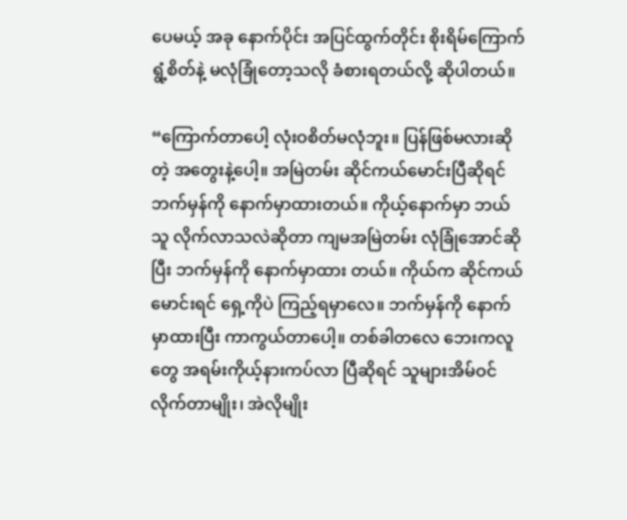ပေမယ့် အခု နောက်ပိုင်း အပြင်ထွက်တိုင်း စိုးရိမ်ကြောက်ရွံ့စိတ်နဲ့ မလုံခြုံတော့သလို ခံစားရတယ်လို့ ဆိုပါတယ်။

“ကြောက်တာပေါ့ လုံးဝစိတ်မလုံဘူး။ ပြန်ဖြစ်မလားဆိုတဲ့ အတွေးနဲ့ပေါ့။ အမြဲတမ်း ဆိုင်ကယ်မောင်းပြီဆိုရင် ဘက်မှန်ကို နောက်မှာထားတယ်။ ကိုယ့်နောက်မှာ ဘယ်သူ လိုက်လာသလဲဆိုတာ ကျမအမြဲတမ်း လုံခြုံအောင်ဆိုပြီး ဘက်မှန်ကို နောက်မှာထား တယ်။ ကိုယ်က ဆိုင်ကယ်မောင်းရင် ရှေ့ကိုပဲ ကြည့်ရမှာလေ။ ဘက်မှန်ကို နောက် မှာထားပြီး ကာကွယ်တာပေါ့။ တစ်ခါတလေ ဘေးကလူတွေ အရမ်းကိုယ့်နားကပ်လာ ပြီဆိုရင် သူများအိမ်ဝင်လိုက်တာမျိုး၊ အဲလိုမျိုး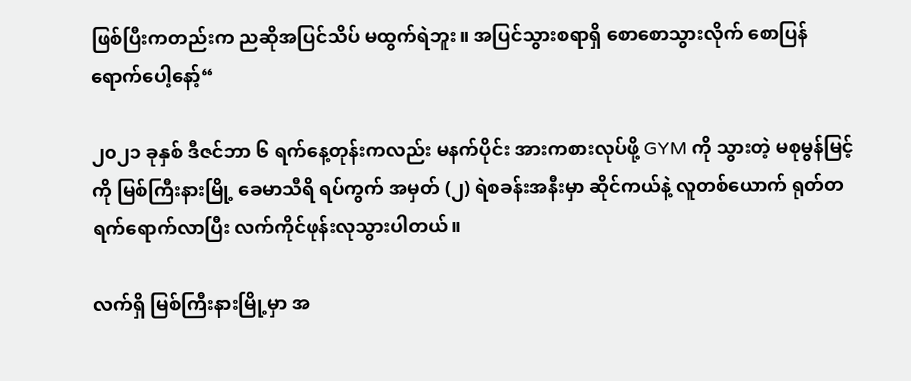ဖြစ်ပြီးကတည်းက ညဆိုအပြင်သိပ် မထွက်ရဲဘူး။ အပြင်သွားစရာရှိ စောစောသွားလိုက် စောပြန်ရောက်ပေါ့နော့်“

၂၀၂၁ ခုနှစ် ဒီဇင်ဘာ ၆ ရက်နေ့တုန်းကလည်း မနက်ပိုင်း အားကစားလုပ်ဖို့ GYM ကို သွားတဲ့ မစုမွန်မြင့်ကို မြစ်ကြီးနားမြို့ ခေမာသီရိ ရပ်ကွက် အမှတ် (၂) ရဲစခန်းအနီးမှာ ဆိုင်ကယ်နဲ့ လူတစ်ယောက် ရုတ်တရက်ရောက်လာပြီး လက်ကိုင်ဖုန်းလုသွားပါတယ်။

လက်ရှိ မြစ်ကြီးနားမြို့မှာ အ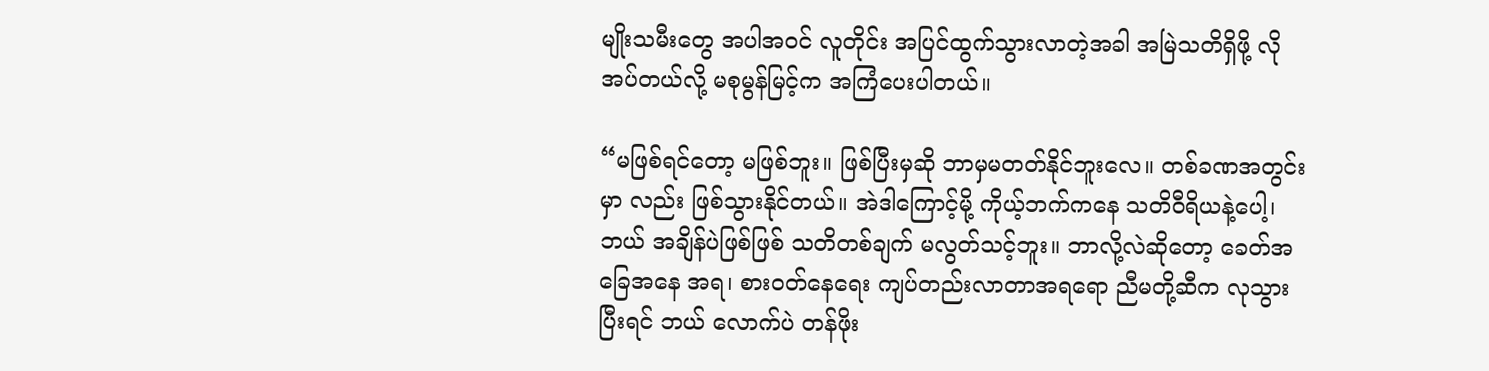မျိုးသမီးတွေ အပါအဝင် လူတိုင်း အပြင်ထွက်သွားလာတဲ့အခါ အမြဲသတိရှိဖို့ လိုအပ်တယ်လို့ မစုမွန်မြင့်က အကြံပေးပါတယ်။

“မဖြစ်ရင်တော့ မဖြစ်ဘူး။ ဖြစ်ပြီးမှဆို ဘာမှမတတ်နိုင်ဘူးလေ။ တစ်ခဏအတွင်းမှာ လည်း ဖြစ်သွားနိုင်တယ်။ အဲဒါကြောင့်မို့ ကိုယ့်ဘက်ကနေ သတိဝီရိယနဲ့ပေါ့၊ ဘယ် အချိန်ပဲဖြစ်ဖြစ် သတိတစ်ချက် မလွတ်သင့်ဘူး။ ဘာလို့လဲဆိုတော့ ခေတ်အခြေအနေ အရ၊ စားဝတ်နေရေး ကျပ်တည်းလာတာအရရော ညီမတို့ဆီက လုသွားပြီးရင် ဘယ် လောက်ပဲ တန်ဖိုး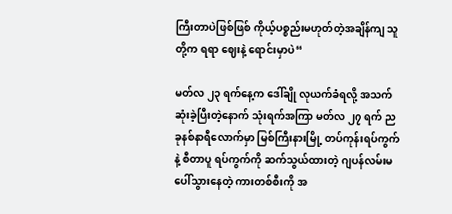ကြီးတာပဲဖြစ်ဖြစ် ကိုယ့်ပစ္စည်းမဟုတ်တဲ့အချိန်ကျ သူတို့က ရရာ ဈေးနဲ့ ရောင်းမှာပဲ“

မတ်လ ၂၃ ရက်နေ့က ဒေါ်ချို လုယက်ခံရလို့ အသက်ဆုံးခဲ့ပြီးတဲ့နောက် သုံးရက်အကြာ မတ်လ ၂၇ ရက် ညခုနစ်နာရီလောက်မှာ မြစ်ကြီးနားမြို့ တပ်ကုန်းရပ်ကွက်နဲ့ စီတာပူ ရပ်ကွက်ကို ဆက်သွယ်ထားတဲ့ ဂျပန်လမ်းမပေါ်သွားနေတဲ့ ကားတစ်စီးကို အ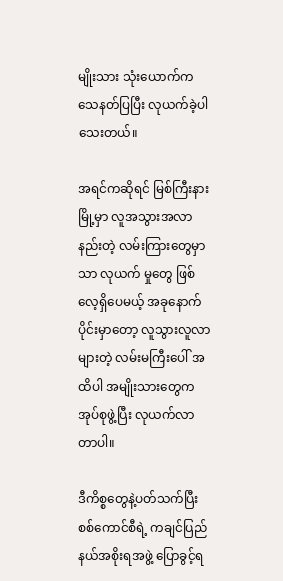မျိုးသား သုံးယောက်က သေနတ်ပြပြီး လုယက်ခဲ့ပါသေးတယ်။

အရင်ကဆိုရင် မြစ်ကြီးနားမြို့မှာ လူအသွားအလာနည်းတဲ့ လမ်းကြားတွေမှာသာ လုယက် မှုတွေ ဖြစ်လေ့ရှိပေမယ့် အခုနောက်ပိုင်းမှာတော့ လူသွားလူလာများတဲ့ လမ်းမကြီးပေါ် အထိပါ အမျိုးသားတွေက အုပ်စုဖွဲ့ပြီး လုယက်လာတာပါ။

ဒီကိစ္စတွေနဲ့ပတ်သက်ပြီး စစ်ကောင်စီရဲ့ ကချင်ပြည်နယ်အစိုးရအဖွဲ့ ပြောခွင့်ရ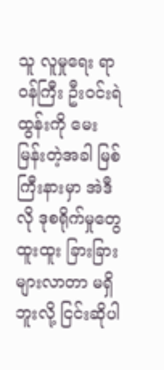သူ လူမှုရေး ရာဝန်ကြီး ဦးဝင်းရဲထွန်းကို မေးမြန်းတဲ့အခါ မြစ်ကြီးနားမှာ အဲဒီလို ဒုစရိုက်မှုတွေ ထူးထူး ခြားခြား များလာတာ မရှိဘူးလို့ ငြင်းဆိုပါ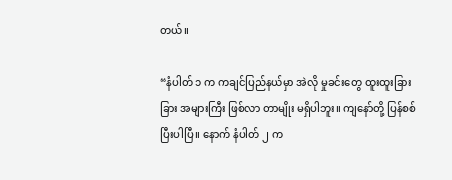တယ်။

“နံပါတ် ၁ က ကချင်ပြည်နယ်မှာ အဲလို မှုခင်းတွေ ထူးထူးခြားခြား အများကြီး ဖြစ်လာ တာမျိုး မရှိပါဘူး။ ကျနော်တို့ ပြန်စစ်ပြီးပါပြီ။ နောက် နံပါတ် ၂ က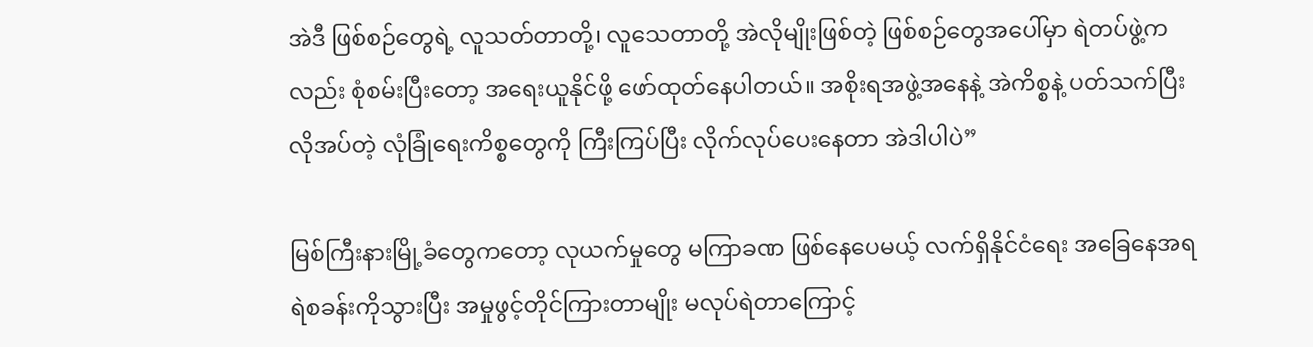အဲဒီ ဖြစ်စဉ်တွေရဲ့ လူသတ်တာတို့၊ လူသေတာတို့ အဲလိုမျိုးဖြစ်တဲ့ ဖြစ်စဉ်တွေအပေါ်မှာ ရဲတပ်ဖွဲ့ကလည်း စုံစမ်းပြီးတော့ အရေးယူနိုင်ဖို့ ဖော်ထုတ်နေပါတယ်။ အစိုးရအဖွဲ့အနေနဲ့ အဲကိစ္စနဲ့ ပတ်သက်ပြီး လိုအပ်တဲ့ လုံခြုံရေးကိစ္စတွေကို ကြီးကြပ်ပြီး လိုက်လုပ်ပေးနေတာ အဲဒါပါပဲ”

မြစ်ကြီးနားမြို့ခံတွေကတော့ လုယက်မှုတွေ မကြာခဏ ဖြစ်နေပေမယ့် လက်ရှိနိုင်ငံရေး အခြေနေအရ ရဲစခန်းကိုသွားပြီး အမှုဖွင့်တိုင်ကြားတာမျိုး မလုပ်ရဲတာကြောင့်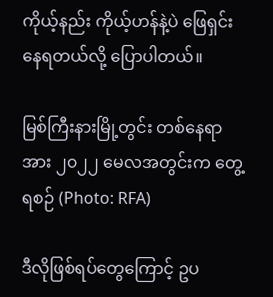ကိုယ့်နည်း ကိုယ့်ဟန်နဲ့ပဲ ဖြေရှင်းနေရတယ်လို့ ပြောပါတယ်။

မြစ်ကြီးနားမြို့တွင်း တစ်နေရာအား ၂၀၂၂ မေလအတွင်းက တွေ့ရစဉ် (Photo: RFA)

ဒီလိုဖြစ်ရပ်တွေကြောင့် ဥပ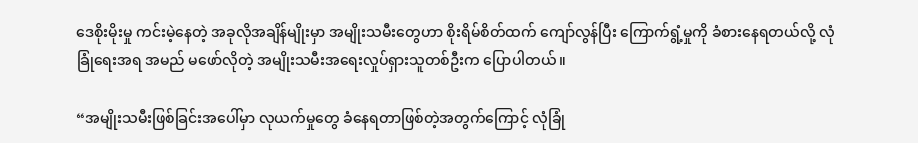ဒေစိုးမိုးမှု ကင်းမဲ့နေတဲ့ အခုလိုအချိန်မျိုးမှာ အမျိုးသမီးတွေဟာ စိုးရိမ်စိတ်ထက် ကျော်လွန်ပြီး ကြောက်ရွံ့မှုကို ခံစားနေရတယ်လို့ လုံခြုံရေးအရ အမည် မဖော်လိုတဲ့ အမျိုးသမီးအရေးလှုပ်ရှားသူတစ်ဦးက ပြောပါတယ်။

“အမျိုးသမီးဖြစ်ခြင်းအပေါ်မှာ လုယက်မှုတွေ ခံနေရတာဖြစ်တဲ့အတွက်ကြောင့် လုံခြုံ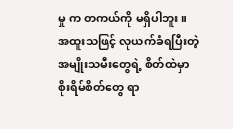မှု က တကယ်ကို မရှိပါဘူး။ အထူးသဖြင့် လုယက်ခံရပြီးတဲ့ အမျိုးသမီးတွေရဲ့ စိတ်ထဲမှာ စိုးရိမ်စိတ်တွေ ရာ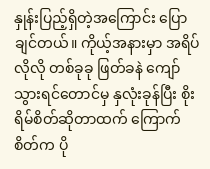နှုန်းပြည့်ရှိတဲ့အကြောင်း ပြောချင်တယ်။ ကိုယ့်အနားမှာ အရိပ်လိုလို တစ်ခုခု ဖြတ်ခနဲ ကျော်သွားရင်တောင်မှ နှလုံးခုန်ပြီး စိုးရိမ်စိတ်ဆိုတာထက် ကြောက် စိတ်က ပို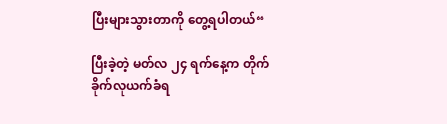ပြီးများသွားတာကို တွေ့ရပါတယ်“

ပြီးခဲ့တဲ့ မတ်လ ၂၄ ရက်နေ့က တိုက်ခိုက်လုယက်ခံရ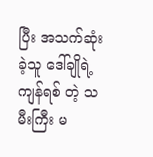ပြီး အသက်ဆုံးခဲ့သူ ဒေါ်ချိုရဲ့ ကျန်ရစ် တဲ့ သမီးကြီး မ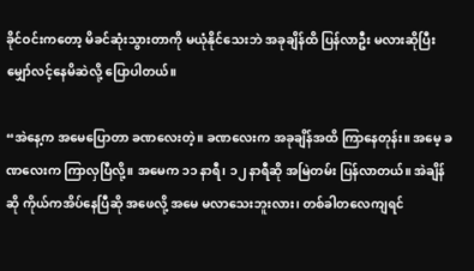ခိုင်ဝင်းကတော့ မိခင်ဆုံးသွားတာကို မယုံနိုင်သေးဘဲ အခုချိန်ထိ ပြန်လာဦး မလားဆိုပြီး မျှော်လင့်နေမိဆဲလို့ ပြောပါတယ်။

“အဲနေ့က အမေပြောတာ ခဏလေးတဲ့။ ခဏလေးက အခုချိန်အထိ ကြာနေတုန်း။ အမေ့ ခဏလေးက ကြာလှပြီလို့။ အမေက ၁၁ နာရီ၊ ၁၂ နာရီဆို အမြဲတမ်း ပြန်လာတယ်။ အဲချိန်ဆို ကိုယ်ကအိပ်နေပြီဆို အဖေလို့ အမေ မလာသေးဘူးလား၊ တစ်ခါတလေကျရင်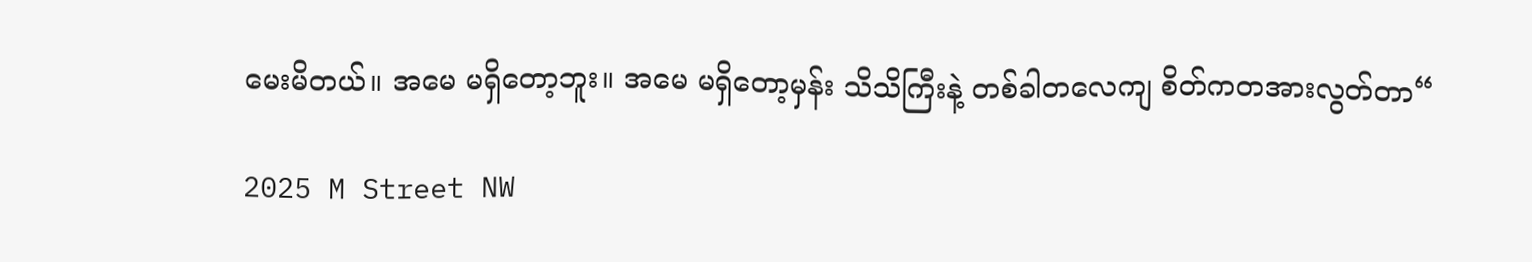မေးမိတယ်။ အမေ မရှိတော့ဘူး။ အမေ မရှိတော့မှန်း သိသိကြီးနဲ့ တစ်ခါတလေကျ စိတ်ကတအားလွတ်တာ“

2025 M Street NW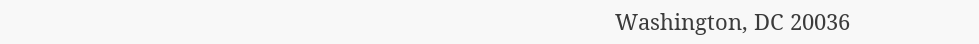Washington, DC 20036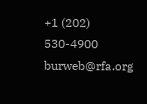+1 (202) 530-4900
burweb@rfa.org